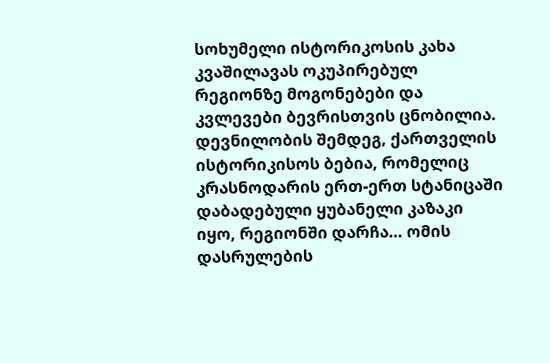სოხუმელი ისტორიკოსის კახა კვაშილავას ოკუპირებულ რეგიონზე მოგონებები და კვლევები ბევრისთვის ცნობილია. დევნილობის შემდეგ, ქართველის ისტორიკისოს ბებია, რომელიც კრასნოდარის ერთ-ერთ სტანიცაში დაბადებული ყუბანელი კაზაკი იყო, რეგიონში დარჩა… ომის დასრულების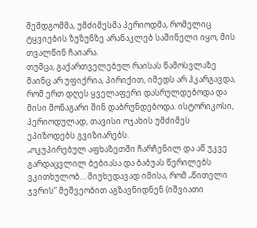შემდგომმა, უმძიმესმა პერიოდმა, რომელიც ტყვიების ზუზუნზე არანაკლებ საშინელი იყო, მის თვალწინ ჩაიარა.
თუმცა, გაქართველებულ რაისას წამოსვლაზე მაინც არ უფიქრია, პირიქით, იმედს არ ჰკარგავდა, რომ ერთ დღეს ყველაფერი დასრულდებოდა და მისი მონაგარი შინ დაბრუნდებოდა. ისტორიკოსი, პერიოდულად, თავისი ოჯახის უმძიმეს ეპიზოდებს გვიზიარებს.
„ოკუპირებულ აფხაზეთში ჩარჩენილ და აწ უკვე გარდაცვლილ ბებიასა და ბაბუას წერილებს ვკითხულობ… მიუხედავად იმისა, რომ „წითელი ჯვრის“ მეშვეობით აგზავნიდნენ (იშვიათი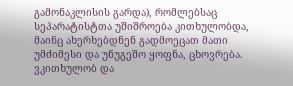გამონაკლისის გარდა), რომლებსაც სეპარატისტთა უშიშროება კითხულობდა, მაინც ახერხებდნენ გადმოეცათ მათი უმძიმესი და უნუგეშო ყოფნა, ცხოვრება.
ვკითხულობ და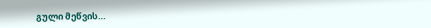გული მეწვის…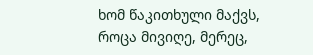ხომ წაკითხული მაქვს, როცა მივიღე, მერეც,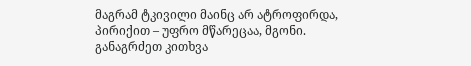მაგრამ ტკივილი მაინც არ ატროფირდა, პირიქით – უფრო მწარეცაა, მგონი. განაგრძეთ კითხვა